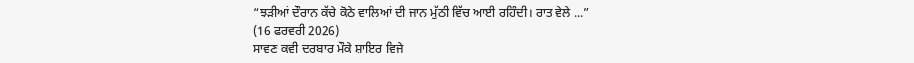“ਝੜੀਆਂ ਦੌਰਾਨ ਕੱਚੇ ਕੋਠੇ ਵਾਲਿਆਂ ਦੀ ਜਾਨ ਮੁੱਠੀ ਵਿੱਚ ਆਈ ਰਹਿੰਦੀ। ਰਾਤ ਵੇਲੇ ...”
(16 ਫਰਵਰੀ 2026)
ਸਾਵਣ ਕਵੀ ਦਰਬਾਰ ਮੌਕੇ ਸ਼ਾਇਰ ਵਿਜੇ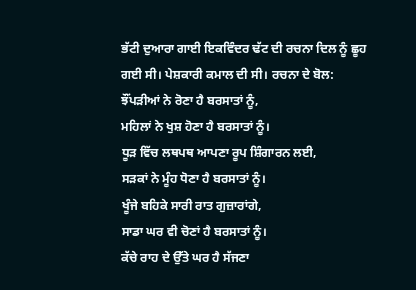ਭੱਟੀ ਦੁਆਰਾ ਗਾਈ ਇਕਵਿੰਦਰ ਢੱਟ ਦੀ ਰਚਨਾ ਦਿਲ ਨੂੰ ਛੂਹ ਗਈ ਸੀ। ਪੇਸ਼ਕਾਰੀ ਕਮਾਲ ਦੀ ਸੀ। ਰਚਨਾ ਦੇ ਬੋਲ:
ਝੌਂਪੜੀਆਂ ਨੇ ਰੋਣਾ ਹੈ ਬਰਸਾਤਾਂ ਨੂੰ,
ਮਹਿਲਾਂ ਨੇ ਖੁਸ਼ ਹੋਣਾ ਹੈ ਬਰਸਾਤਾਂ ਨੂੰ।
ਧੂੜ ਵਿੱਚ ਲਥਪਥ ਆਪਣਾ ਰੂਪ ਸ਼ਿੰਗਾਰਨ ਲਈ,
ਸੜਕਾਂ ਨੇ ਮੂੰਹ ਧੋਣਾ ਹੈ ਬਰਸਾਤਾਂ ਨੂੰ।
ਖੂੰਜੇ ਬਹਿਕੇ ਸਾਰੀ ਰਾਤ ਗੁਜ਼ਾਰਾਂਗੇ,
ਸਾਡਾ ਘਰ ਵੀ ਚੋਣਾਂ ਹੈ ਬਰਸਾਤਾਂ ਨੂੰ।
ਕੱਚੇ ਰਾਹ ਦੇ ਉੱਤੇ ਘਰ ਹੈ ਸੱਜਣਾ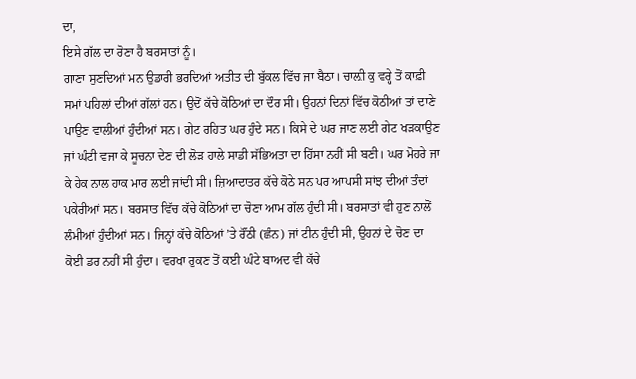ਦਾ,
ਇਸੇ ਗੱਲ ਦਾ ਰੋਣਾ ਹੈ ਬਰਸਾਤਾਂ ਨੂੰ।
ਗਾਣਾ ਸੁਣਦਿਆਂ ਮਨ ਉਡਾਰੀ ਭਰਦਿਆਂ ਅਤੀਤ ਦੀ ਬੁੱਕਲ ਵਿੱਚ ਜਾ ਬੈਠਾ। ਚਾਲ਼ੀ ਕੁ ਵਰ੍ਹੇ ਤੋਂ ਕਾਫ਼ੀ ਸਮਾਂ ਪਹਿਲਾਂ ਦੀਆਂ ਗੱਲਾਂ ਹਨ। ਉਦੋਂ ਕੱਚੇ ਕੋਠਿਆਂ ਦਾ ਦੌਰ ਸੀ। ਉਹਨਾਂ ਦਿਨਾਂ ਵਿੱਚ ਕੋਠੀਆਂ ਤਾਂ ਦਾਣੇ ਪਾਉਣ ਵਾਲੀਆਂ ਹੁੰਦੀਆਂ ਸਨ। ਗੇਟ ਰਹਿਤ ਘਰ ਹੁੰਦੇ ਸਨ। ਕਿਸੇ ਦੇ ਘਰ ਜਾਣ ਲਈ ਗੇਟ ਖੜਕਾਉਣ ਜਾਂ ਘੰਟੀ ਵਜਾ ਕੇ ਸੂਚਨਾ ਦੇਣ ਦੀ ਲੋੜ ਹਾਲੇ ਸਾਡੀ ਸੱਭਿਅਤਾ ਦਾ ਹਿੱਸਾ ਨਹੀਂ ਸੀ ਬਣੀ। ਘਰ ਮੋਹਰੇ ਜਾ ਕੇ ਹੇਕ ਨਾਲ ਹਾਕ ਮਾਰ ਲਈ ਜਾਂਦੀ ਸੀ। ਜ਼ਿਆਦਾਤਰ ਕੱਚੇ ਕੋਠੇ ਸਨ ਪਰ ਆਪਸੀ ਸਾਂਝ ਦੀਆਂ ਤੰਦਾਂ ਪਕੇਰੀਆਂ ਸਨ। ਬਰਸਾਤ ਵਿੱਚ ਕੱਚੇ ਕੋਠਿਆਂ ਦਾ ਚੋਣਾ ਆਮ ਗੱਲ ਹੁੰਦੀ ਸੀ। ਬਰਸਾਤਾਂ ਵੀ ਹੁਣ ਨਾਲੋਂ ਲੰਮੀਆਂ ਹੁੰਦੀਆਂ ਸਨ। ਜਿਨ੍ਹਾਂ ਕੱਚੇ ਕੋਠਿਆਂ ’ਤੇ ਰੌਂਠੀ (ਛੰਨ) ਜਾਂ ਟੀਨ ਹੁੰਦੀ ਸੀ, ਉਹਨਾਂ ਦੇ ਚੋਣ ਦਾ ਕੋਈ ਡਰ ਨਹੀਂ ਸੀ ਹੁੰਦਾ। ਵਰਖਾ ਰੁਕਣ ਤੋਂ ਕਈ ਘੰਟੇ ਬਾਅਦ ਵੀ ਕੱਚੇ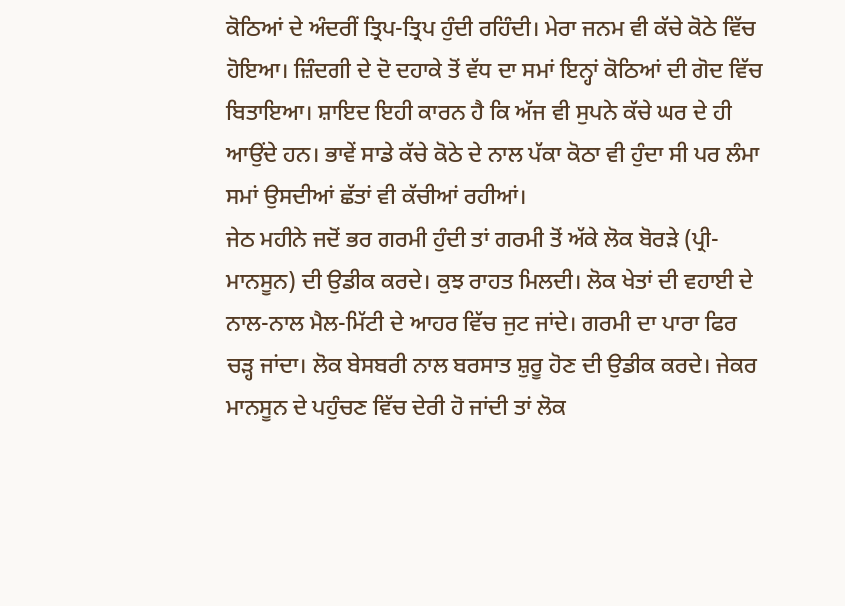ਕੋਠਿਆਂ ਦੇ ਅੰਦਰੀਂ ਤ੍ਰਿਪ-ਤ੍ਰਿਪ ਹੁੰਦੀ ਰਹਿੰਦੀ। ਮੇਰਾ ਜਨਮ ਵੀ ਕੱਚੇ ਕੋਠੇ ਵਿੱਚ ਹੋਇਆ। ਜ਼ਿੰਦਗੀ ਦੇ ਦੋ ਦਹਾਕੇ ਤੋਂ ਵੱਧ ਦਾ ਸਮਾਂ ਇਨ੍ਹਾਂ ਕੋਠਿਆਂ ਦੀ ਗੋਦ ਵਿੱਚ ਬਿਤਾਇਆ। ਸ਼ਾਇਦ ਇਹੀ ਕਾਰਨ ਹੈ ਕਿ ਅੱਜ ਵੀ ਸੁਪਨੇ ਕੱਚੇ ਘਰ ਦੇ ਹੀ ਆਉਂਦੇ ਹਨ। ਭਾਵੇਂ ਸਾਡੇ ਕੱਚੇ ਕੋਠੇ ਦੇ ਨਾਲ ਪੱਕਾ ਕੋਠਾ ਵੀ ਹੁੰਦਾ ਸੀ ਪਰ ਲੰਮਾ ਸਮਾਂ ਉਸਦੀਆਂ ਛੱਤਾਂ ਵੀ ਕੱਚੀਆਂ ਰਹੀਆਂ।
ਜੇਠ ਮਹੀਨੇ ਜਦੋਂ ਭਰ ਗਰਮੀ ਹੁੰਦੀ ਤਾਂ ਗਰਮੀ ਤੋਂ ਅੱਕੇ ਲੋਕ ਬੋਰੜੇ (ਪ੍ਰੀ-ਮਾਨਸੂਨ) ਦੀ ਉਡੀਕ ਕਰਦੇ। ਕੁਝ ਰਾਹਤ ਮਿਲਦੀ। ਲੋਕ ਖੇਤਾਂ ਦੀ ਵਹਾਈ ਦੇ ਨਾਲ-ਨਾਲ ਮੈਲ-ਮਿੱਟੀ ਦੇ ਆਹਰ ਵਿੱਚ ਜੁਟ ਜਾਂਦੇ। ਗਰਮੀ ਦਾ ਪਾਰਾ ਫਿਰ ਚੜ੍ਹ ਜਾਂਦਾ। ਲੋਕ ਬੇਸਬਰੀ ਨਾਲ ਬਰਸਾਤ ਸ਼ੁਰੂ ਹੋਣ ਦੀ ਉਡੀਕ ਕਰਦੇ। ਜੇਕਰ ਮਾਨਸੂਨ ਦੇ ਪਹੁੰਚਣ ਵਿੱਚ ਦੇਰੀ ਹੋ ਜਾਂਦੀ ਤਾਂ ਲੋਕ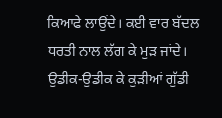ਕਿਆਫੇ ਲਾਉਂਦੇ। ਕਈ ਵਾਰ ਬੱਦਲ ਧਰਤੀ ਨਾਲ ਲੱਗ ਕੇ ਮੁੜ ਜਾਂਦੇ। ਉਡੀਕ-ਉਡੀਕ ਕੇ ਕੁੜੀਆਂ ਗੁੱਡੀ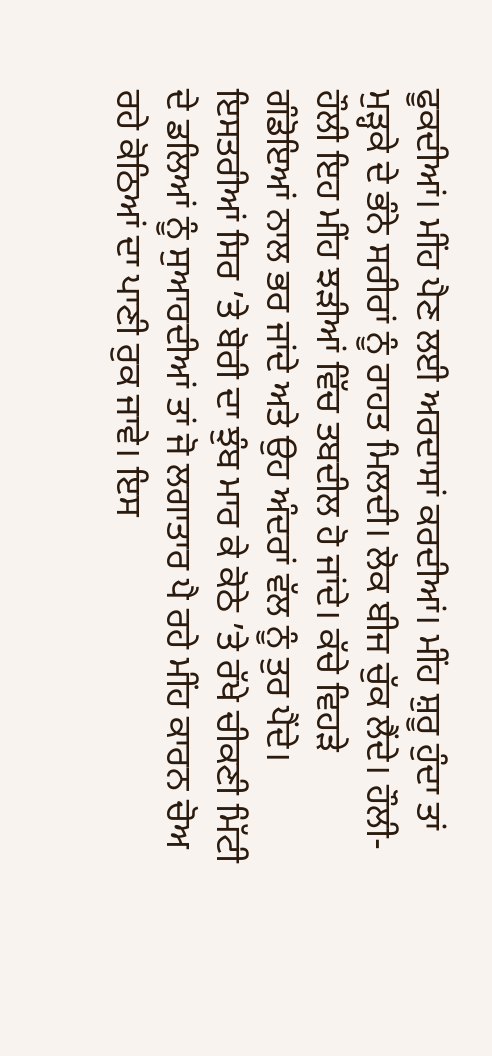ਫੂਕਦੀਆਂ। ਮੀਂਹ ਪੈਣ ਲਈ ਅਰਦਾਸਾਂ ਕਰਦੀਆਂ। ਮੀਂਹ ਸ਼ੁਰੂ ਹੁੰਦਾ ਤਾਂ ਮੁੜ੍ਹਕੇ ਦੇ ਭੰਨੇ ਸਰੀਰਾਂ ਨੂੰ ਰਾਹਤ ਮਿਲਦੀ। ਲੋਕ ਬੀਜ ਚੁੱਕ ਲੈਂਦੇ। ਹੌਲੀ-ਹੌਲੀ ਇਹ ਮੀਂਹ ਝੜੀਆਂ ਵਿੱਚ ਤਬਦੀਲ ਹੋ ਜਾਂਦੇ। ਕੱਚੇ ਵਿਹੜੇ ਗੰਡੋਇਆਂ ਨਾਲ ਭਰ ਜਾਂਦੇ ਅਤੇ ਉਹ ਅੰਦਰਾਂ ਵੱਲ ਨੂੰ ਤੁਰ ਪੈਂਦੇ। ਇਸਤਰੀਆਂ ਸਿਰ ’ਤੇ ਬੋਰੀ ਦਾ ਝੁੰਬ ਮਾਰ ਕੇ ਕੋਠੇ ’ਤੇ ਰੱਖੇ ਚੀਕਣੀ ਮਿੱਟੀ ਦੇ ਡਲਿਆਂ ਨੂੰ ਸੁਆਰਦੀਆਂ ਤਾਂ ਜੋ ਲਗਾਤਾਰ ਪੈ ਰਹੇ ਮੀਂਹ ਕਾਰਨ ਚੋਅ ਰਹੇ ਕੋਠਿਆਂ ਦਾ ਪਾਣੀ ਰੁਕ ਜਾਵੇ। ਇਸ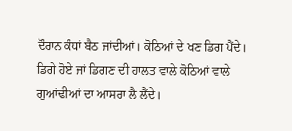ਦੌਰਾਨ ਕੰਧਾਂ ਬੈਠ ਜਾਂਦੀਆਂ। ਕੋਠਿਆਂ ਦੇ ਖਣ ਡਿਗ ਪੈਂਦੇ। ਡਿਗੇ ਹੋਏ ਜਾਂ ਡਿਗਣ ਦੀ ਹਾਲਤ ਵਾਲੇ ਕੋਠਿਆਂ ਵਾਲੇ ਗੁਆਂਢੀਆਂ ਦਾ ਆਸਰਾ ਲੈ ਲੈਂਦੇ।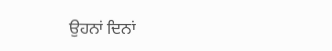ਉਹਨਾਂ ਦਿਨਾਂ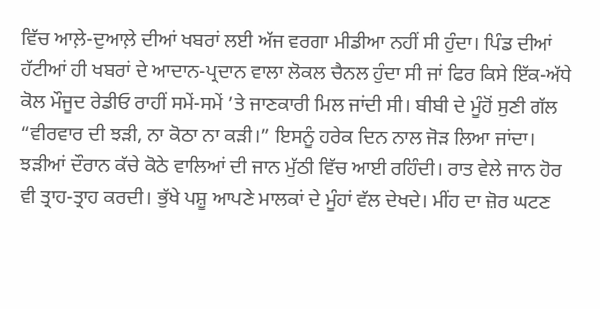ਵਿੱਚ ਆਲ਼ੇ-ਦੁਆਲ਼ੇ ਦੀਆਂ ਖਬਰਾਂ ਲਈ ਅੱਜ ਵਰਗਾ ਮੀਡੀਆ ਨਹੀਂ ਸੀ ਹੁੰਦਾ। ਪਿੰਡ ਦੀਆਂ ਹੱਟੀਆਂ ਹੀ ਖਬਰਾਂ ਦੇ ਆਦਾਨ-ਪ੍ਰਦਾਨ ਵਾਲਾ ਲੋਕਲ ਚੈਨਲ ਹੁੰਦਾ ਸੀ ਜਾਂ ਫਿਰ ਕਿਸੇ ਇੱਕ-ਅੱਧੇ ਕੋਲ ਮੌਜੂਦ ਰੇਡੀਓ ਰਾਹੀਂ ਸਮੇਂ-ਸਮੇਂ ’ਤੇ ਜਾਣਕਾਰੀ ਮਿਲ ਜਾਂਦੀ ਸੀ। ਬੀਬੀ ਦੇ ਮੂੰਹੋਂ ਸੁਣੀ ਗੱਲ “ਵੀਰਵਾਰ ਦੀ ਝੜੀ, ਨਾ ਕੋਠਾ ਨਾ ਕੜੀ।” ਇਸਨੂੰ ਹਰੇਕ ਦਿਨ ਨਾਲ ਜੋੜ ਲਿਆ ਜਾਂਦਾ। ਝੜੀਆਂ ਦੌਰਾਨ ਕੱਚੇ ਕੋਠੇ ਵਾਲਿਆਂ ਦੀ ਜਾਨ ਮੁੱਠੀ ਵਿੱਚ ਆਈ ਰਹਿੰਦੀ। ਰਾਤ ਵੇਲੇ ਜਾਨ ਹੋਰ ਵੀ ਤ੍ਰਾਹ-ਤ੍ਰਾਹ ਕਰਦੀ। ਭੁੱਖੇ ਪਸ਼ੂ ਆਪਣੇ ਮਾਲਕਾਂ ਦੇ ਮੂੰਹਾਂ ਵੱਲ ਦੇਖਦੇ। ਮੀਂਹ ਦਾ ਜ਼ੋਰ ਘਟਣ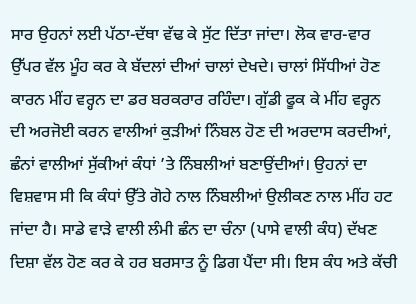ਸਾਰ ਉਹਨਾਂ ਲਈ ਪੱਠਾ-ਦੱਥਾ ਵੱਢ ਕੇ ਸੁੱਟ ਦਿੱਤਾ ਜਾਂਦਾ। ਲੋਕ ਵਾਰ-ਵਾਰ ਉੱਪਰ ਵੱਲ ਮੂੰਹ ਕਰ ਕੇ ਬੱਦਲਾਂ ਦੀਆਂ ਚਾਲਾਂ ਦੇਖਦੇ। ਚਾਲਾਂ ਸਿੱਧੀਆਂ ਹੋਣ ਕਾਰਨ ਮੀਂਹ ਵਰ੍ਹਨ ਦਾ ਡਰ ਬਰਕਰਾਰ ਰਹਿੰਦਾ। ਗੁੱਡੀ ਫੂਕ ਕੇ ਮੀਂਹ ਵਰ੍ਹਨ ਦੀ ਅਰਜੋਈ ਕਰਨ ਵਾਲੀਆਂ ਕੁੜੀਆਂ ਨਿੰਬਲ ਹੋਣ ਦੀ ਅਰਦਾਸ ਕਰਦੀਆਂ, ਛੰਨਾਂ ਵਾਲੀਆਂ ਸੁੱਕੀਆਂ ਕੰਧਾਂ ’ਤੇ ਨਿੰਬਲੀਆਂ ਬਣਾਉਂਦੀਆਂ। ਉਹਨਾਂ ਦਾ ਵਿਸ਼ਵਾਸ ਸੀ ਕਿ ਕੰਧਾਂ ਉੱਤੇ ਗੋਹੇ ਨਾਲ ਨਿੰਬਲੀਆਂ ਉਲੀਕਣ ਨਾਲ ਮੀਂਹ ਹਟ ਜਾਂਦਾ ਹੈ। ਸਾਡੇ ਵਾੜੇ ਵਾਲੀ ਲੰਮੀ ਛੰਨ ਦਾ ਚੰਨਾ (ਪਾਸੇ ਵਾਲੀ ਕੰਧ) ਦੱਖਣ ਦਿਸ਼ਾ ਵੱਲ ਹੋਣ ਕਰ ਕੇ ਹਰ ਬਰਸਾਤ ਨੂੰ ਡਿਗ ਪੈਂਦਾ ਸੀ। ਇਸ ਕੰਧ ਅਤੇ ਕੱਚੀ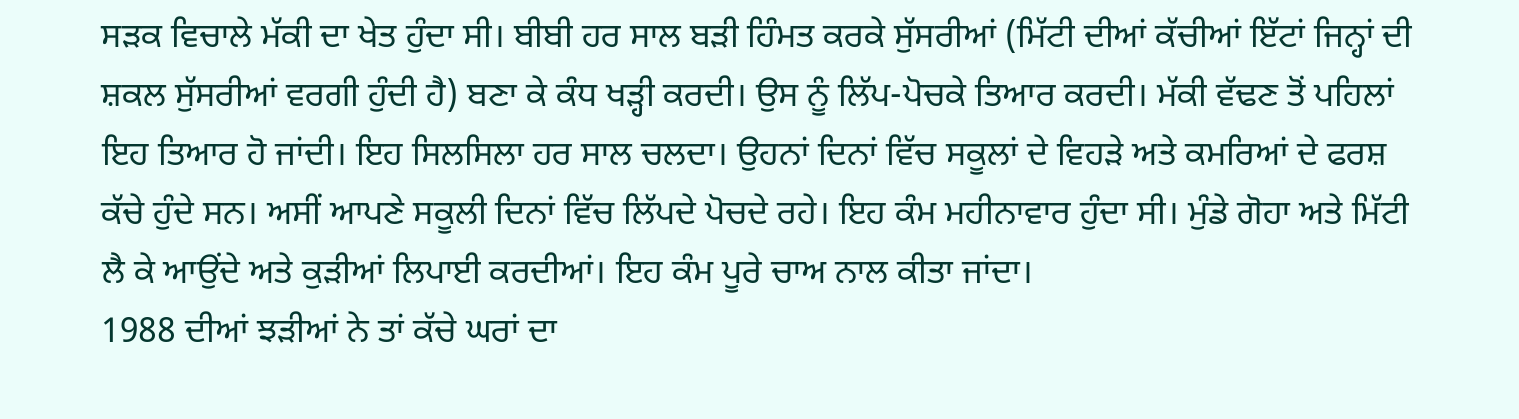ਸੜਕ ਵਿਚਾਲੇ ਮੱਕੀ ਦਾ ਖੇਤ ਹੁੰਦਾ ਸੀ। ਬੀਬੀ ਹਰ ਸਾਲ ਬੜੀ ਹਿੰਮਤ ਕਰਕੇ ਸੁੱਸਰੀਆਂ (ਮਿੱਟੀ ਦੀਆਂ ਕੱਚੀਆਂ ਇੱਟਾਂ ਜਿਨ੍ਹਾਂ ਦੀ ਸ਼ਕਲ ਸੁੱਸਰੀਆਂ ਵਰਗੀ ਹੁੰਦੀ ਹੈ) ਬਣਾ ਕੇ ਕੰਧ ਖੜ੍ਹੀ ਕਰਦੀ। ਉਸ ਨੂੰ ਲਿੱਪ-ਪੋਚਕੇ ਤਿਆਰ ਕਰਦੀ। ਮੱਕੀ ਵੱਢਣ ਤੋਂ ਪਹਿਲਾਂ ਇਹ ਤਿਆਰ ਹੋ ਜਾਂਦੀ। ਇਹ ਸਿਲਸਿਲਾ ਹਰ ਸਾਲ ਚਲਦਾ। ਉਹਨਾਂ ਦਿਨਾਂ ਵਿੱਚ ਸਕੂਲਾਂ ਦੇ ਵਿਹੜੇ ਅਤੇ ਕਮਰਿਆਂ ਦੇ ਫਰਸ਼ ਕੱਚੇ ਹੁੰਦੇ ਸਨ। ਅਸੀਂ ਆਪਣੇ ਸਕੂਲੀ ਦਿਨਾਂ ਵਿੱਚ ਲਿੱਪਦੇ ਪੋਚਦੇ ਰਹੇ। ਇਹ ਕੰਮ ਮਹੀਨਾਵਾਰ ਹੁੰਦਾ ਸੀ। ਮੁੰਡੇ ਗੋਹਾ ਅਤੇ ਮਿੱਟੀ ਲੈ ਕੇ ਆਉਂਦੇ ਅਤੇ ਕੁੜੀਆਂ ਲਿਪਾਈ ਕਰਦੀਆਂ। ਇਹ ਕੰਮ ਪੂਰੇ ਚਾਅ ਨਾਲ ਕੀਤਾ ਜਾਂਦਾ।
1988 ਦੀਆਂ ਝੜੀਆਂ ਨੇ ਤਾਂ ਕੱਚੇ ਘਰਾਂ ਦਾ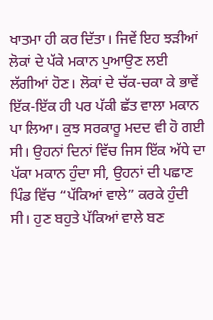ਖਾਤਮਾ ਹੀ ਕਰ ਦਿੱਤਾ। ਜਿਵੇਂ ਇਹ ਝੜੀਆਂ ਲੋਕਾਂ ਦੇ ਪੱਕੇ ਮਕਾਨ ਪੁਆਉਣ ਲਈ ਲੱਗੀਆਂ ਹੋਣ। ਲੋਕਾਂ ਦੇ ਚੱਕ-ਚਕਾ ਕੇ ਭਾਵੇਂ ਇੱਕ-ਇੱਕ ਹੀ ਪਰ ਪੱਕੀ ਛੱਤ ਵਾਲਾ ਮਕਾਨ ਪਾ ਲਿਆ। ਕੁਝ ਸਰਕਾਰੂ ਮਦਦ ਵੀ ਹੋ ਗਈ ਸੀ। ਉਹਨਾਂ ਦਿਨਾਂ ਵਿੱਚ ਜਿਸ ਇੱਕ ਅੱਧੇ ਦਾ ਪੱਕਾ ਮਕਾਨ ਹੁੰਦਾ ਸੀ, ਉਹਨਾਂ ਦੀ ਪਛਾਣ ਪਿੰਡ ਵਿੱਚ “ਪੱਕਿਆਂ ਵਾਲੇ” ਕਰਕੇ ਹੁੰਦੀ ਸੀ। ਹੁਣ ਬਹੁਤੇ ਪੱਕਿਆਂ ਵਾਲੇ ਬਣ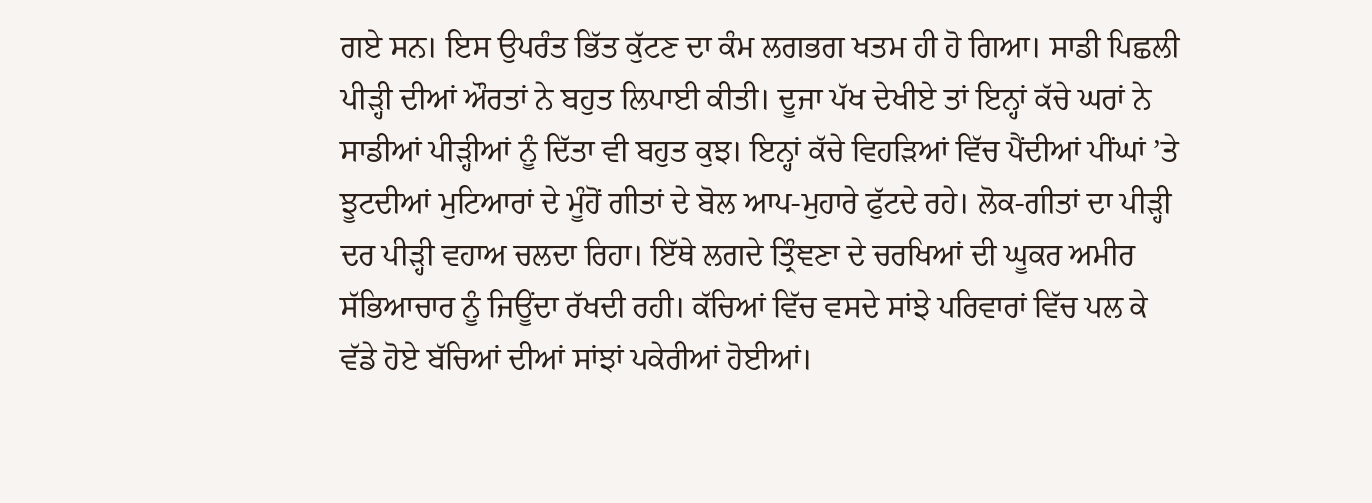ਗਏ ਸਨ। ਇਸ ਉਪਰੰਤ ਭਿੱਤ ਕੁੱਟਣ ਦਾ ਕੰਮ ਲਗਭਗ ਖਤਮ ਹੀ ਹੋ ਗਿਆ। ਸਾਡੀ ਪਿਛਲੀ ਪੀੜ੍ਹੀ ਦੀਆਂ ਔਰਤਾਂ ਨੇ ਬਹੁਤ ਲਿਪਾਈ ਕੀਤੀ। ਦੂਜਾ ਪੱਖ ਦੇਖੀਏ ਤਾਂ ਇਨ੍ਹਾਂ ਕੱਚੇ ਘਰਾਂ ਨੇ ਸਾਡੀਆਂ ਪੀੜ੍ਹੀਆਂ ਨੂੰ ਦਿੱਤਾ ਵੀ ਬਹੁਤ ਕੁਝ। ਇਨ੍ਹਾਂ ਕੱਚੇ ਵਿਹੜਿਆਂ ਵਿੱਚ ਪੈਂਦੀਆਂ ਪੀਂਘਾਂ ’ਤੇ ਝੂਟਦੀਆਂ ਮੁਟਿਆਰਾਂ ਦੇ ਮੂੰਹੋਂ ਗੀਤਾਂ ਦੇ ਬੋਲ ਆਪ-ਮੁਹਾਰੇ ਫੁੱਟਦੇ ਰਹੇ। ਲੋਕ-ਗੀਤਾਂ ਦਾ ਪੀੜ੍ਹੀ ਦਰ ਪੀੜ੍ਹੀ ਵਹਾਅ ਚਲਦਾ ਰਿਹਾ। ਇੱਥੇ ਲਗਦੇ ਤ੍ਰਿੰਞਣਾ ਦੇ ਚਰਖਿਆਂ ਦੀ ਘੂਕਰ ਅਮੀਰ ਸੱਭਿਆਚਾਰ ਨੂੰ ਜਿਊਂਦਾ ਰੱਖਦੀ ਰਹੀ। ਕੱਚਿਆਂ ਵਿੱਚ ਵਸਦੇ ਸਾਂਝੇ ਪਰਿਵਾਰਾਂ ਵਿੱਚ ਪਲ ਕੇ ਵੱਡੇ ਹੋਏ ਬੱਚਿਆਂ ਦੀਆਂ ਸਾਂਝਾਂ ਪਕੇਰੀਆਂ ਹੋਈਆਂ।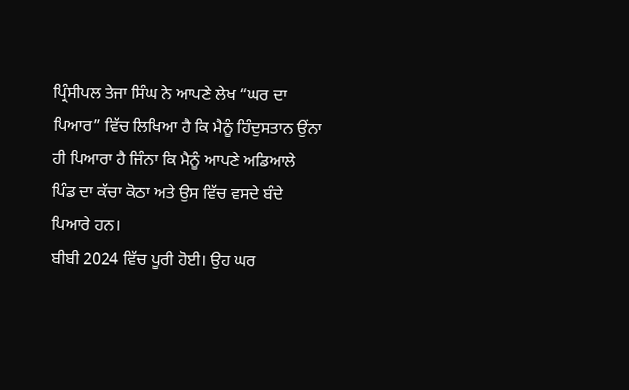ਪ੍ਰਿੰਸੀਪਲ ਤੇਜਾ ਸਿੰਘ ਨੇ ਆਪਣੇ ਲੇਖ “ਘਰ ਦਾ ਪਿਆਰ” ਵਿੱਚ ਲਿਖਿਆ ਹੈ ਕਿ ਮੈਨੂੰ ਹਿੰਦੁਸਤਾਨ ਉਂਨਾ ਹੀ ਪਿਆਰਾ ਹੈ ਜਿੰਨਾ ਕਿ ਮੈਨੂੰ ਆਪਣੇ ਅਡਿਆਲੇ ਪਿੰਡ ਦਾ ਕੱਚਾ ਕੋਠਾ ਅਤੇ ਉਸ ਵਿੱਚ ਵਸਦੇ ਬੰਦੇ ਪਿਆਰੇ ਹਨ।
ਬੀਬੀ 2024 ਵਿੱਚ ਪੂਰੀ ਹੋਈ। ਉਹ ਘਰ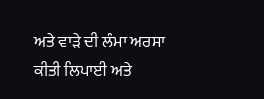ਅਤੇ ਵਾੜੇ ਦੀ ਲੰਮਾ ਅਰਸਾ ਕੀਤੀ ਲਿਪਾਈ ਅਤੇ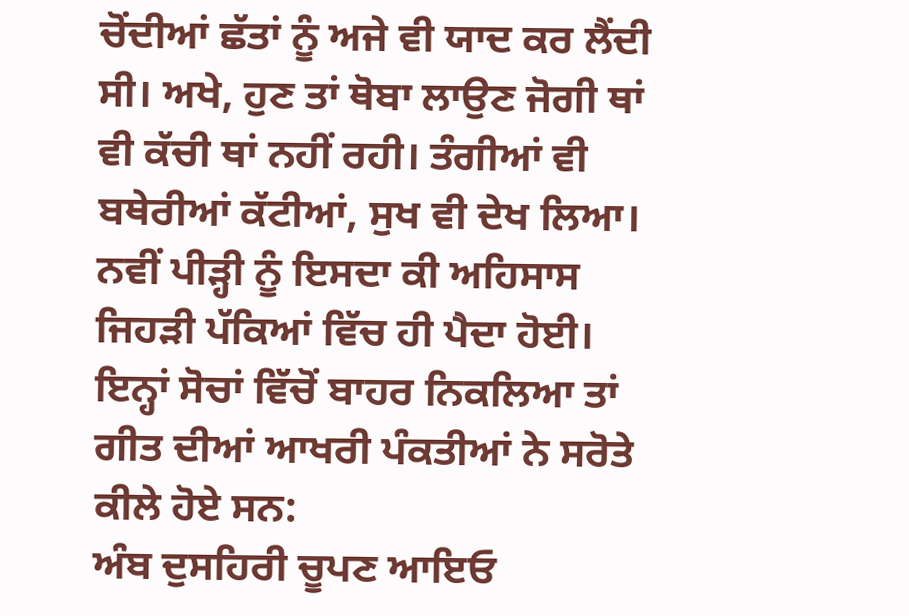ਚੋਂਦੀਆਂ ਛੱਤਾਂ ਨੂੰ ਅਜੇ ਵੀ ਯਾਦ ਕਰ ਲੈਂਦੀ ਸੀ। ਅਖੇ, ਹੁਣ ਤਾਂ ਥੋਬਾ ਲਾਉਣ ਜੋਗੀ ਥਾਂ ਵੀ ਕੱਚੀ ਥਾਂ ਨਹੀਂ ਰਹੀ। ਤੰਗੀਆਂ ਵੀ ਬਥੇਰੀਆਂ ਕੱਟੀਆਂ, ਸੁਖ ਵੀ ਦੇਖ ਲਿਆ। ਨਵੀਂ ਪੀੜ੍ਹੀ ਨੂੰ ਇਸਦਾ ਕੀ ਅਹਿਸਾਸ ਜਿਹੜੀ ਪੱਕਿਆਂ ਵਿੱਚ ਹੀ ਪੈਦਾ ਹੋਈ। ਇਨ੍ਹਾਂ ਸੋਚਾਂ ਵਿੱਚੋਂ ਬਾਹਰ ਨਿਕਲਿਆ ਤਾਂ ਗੀਤ ਦੀਆਂ ਆਖਰੀ ਪੰਕਤੀਆਂ ਨੇ ਸਰੋਤੇ ਕੀਲੇ ਹੋਏ ਸਨ:
ਅੰਬ ਦੁਸਹਿਰੀ ਚੂਪਣ ਆਇਓ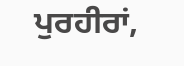ਪੁਰਹੀਰਾਂ,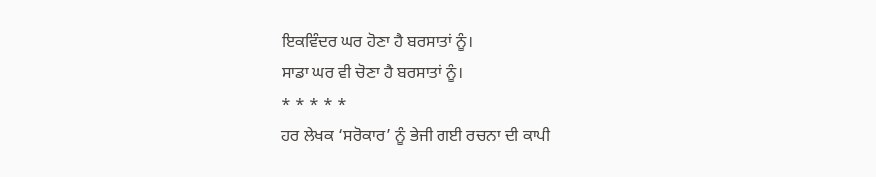ਇਕਵਿੰਦਰ ਘਰ ਹੋਣਾ ਹੈ ਬਰਸਾਤਾਂ ਨੂੰ।
ਸਾਡਾ ਘਰ ਵੀ ਚੋਣਾ ਹੈ ਬਰਸਾਤਾਂ ਨੂੰ।
* * * * *
ਹਰ ਲੇਖਕ ‘ਸਰੋਕਾਰ’ ਨੂੰ ਭੇਜੀ ਗਈ ਰਚਨਾ ਦੀ ਕਾਪੀ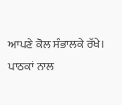ਆਪਣੇ ਕੋਲ ਸੰਭਾਲਕੇ ਰੱਖੇ।
ਪਾਠਕਾਂ ਨਾਲ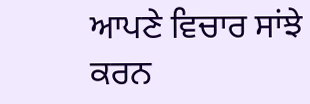ਆਪਣੇ ਵਿਚਾਰ ਸਾਂਝੇ ਕਰਨ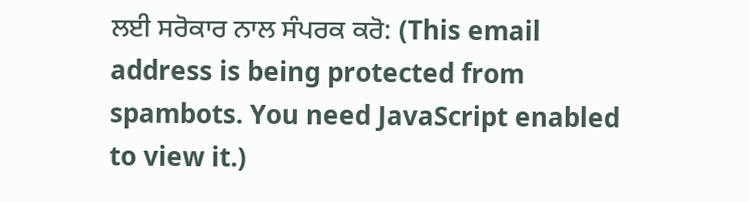ਲਈ ਸਰੋਕਾਰ ਨਾਲ ਸੰਪਰਕ ਕਰੋ: (This email address is being protected from spambots. You need JavaScript enabled to view it.)